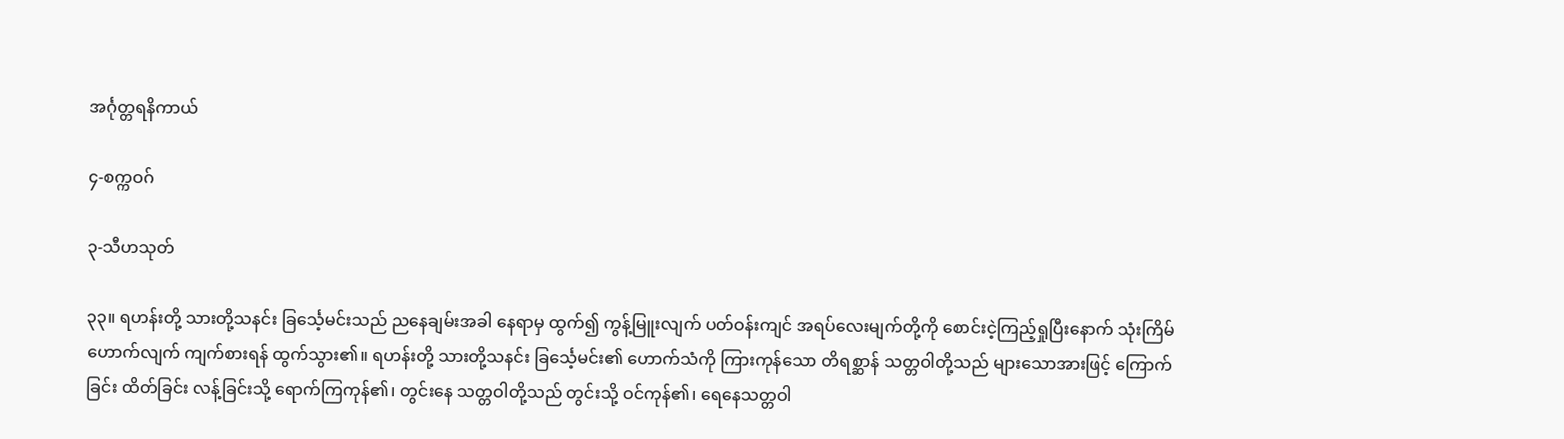အင်္ဂုတ္တရနိကာယ်

၄-စက္ကဝဂ်

၃-သီဟသုတ်

၃၃။ ရဟန်းတို့ သားတို့သနင်း ခြင်္သေ့မင်းသည် ညနေချမ်းအခါ နေရာမှ ထွက်၍ ကွန့်မြူးလျက် ပတ်ဝန်းကျင် အရပ်လေးမျက်တို့ကို စောင်းငဲ့ကြည့်ရှုပြီးနောက် သုံးကြိမ်ဟောက်လျက် ကျက်စားရန် ထွက်သွား၏။ ရဟန်းတို့ သားတို့သနင်း ခြင်္သေ့မင်း၏ ဟောက်သံကို ကြားကုန်သော တိရစ္ဆာန် သတ္တဝါတို့သည် များသောအားဖြင့် ကြောက်ခြင်း ထိတ်ခြင်း လန့်ခြင်းသို့ ရောက်ကြကုန်၏၊ တွင်းနေ သတ္တဝါတို့သည် တွင်းသို့ ဝင်ကုန်၏၊ ရေနေသတ္တဝါ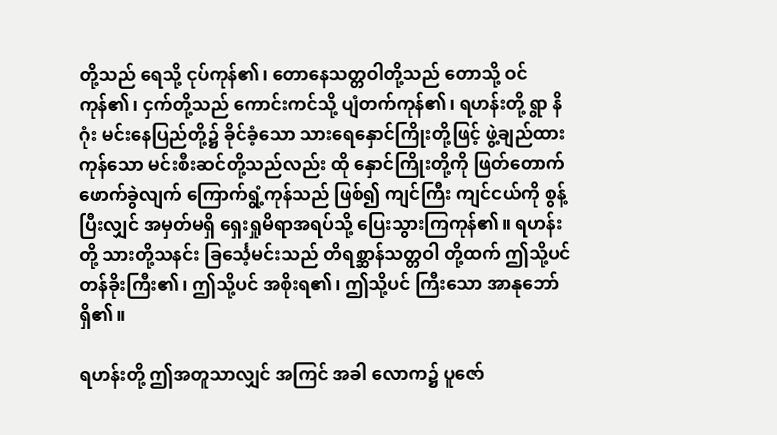တို့သည် ရေသို့ ငုပ်ကုန်၏၊ တောနေသတ္တဝါတို့သည် တောသို့ ဝင်ကုန်၏၊ ငှက်တို့သည် ကောင်းကင်သို့ ပျံတက်ကုန်၏၊ ရဟန်းတို့ ရွာ နိဂုံး မင်းနေပြည်တို့၌ ခိုင်ခံ့သော သားရေနှောင်ကြိုးတို့ဖြင့် ဖွဲ့ချည်ထားကုန်သော မင်းစီးဆင်တို့သည်လည်း ထို နှောင်ကြိုးတို့ကို ဖြတ်တောက် ဖောက်ခွဲလျက် ကြောက်ရွံ့ကုန်သည် ဖြစ်၍ ကျင်ကြီး ကျင်ငယ်ကို စွန့်ပြီးလျှင် အမှတ်မရှိ ရှေးရှုမိရာအရပ်သို့ ပြေးသွားကြကုန်၏။ ရဟန်းတို့ သားတို့သနင်း ခြင်္သေ့မင်းသည် တိရစ္ဆာန်သတ္တဝါ တို့ထက် ဤသို့ပင် တန်ခိုးကြီး၏၊ ဤသို့ပင် အစိုးရ၏၊ ဤသို့ပင် ကြီးသော အာနုဘော်ရှိ၏။

ရဟန်းတို့ ဤအတူသာလျှင် အကြင် အခါ လောက၌ ပူဇော်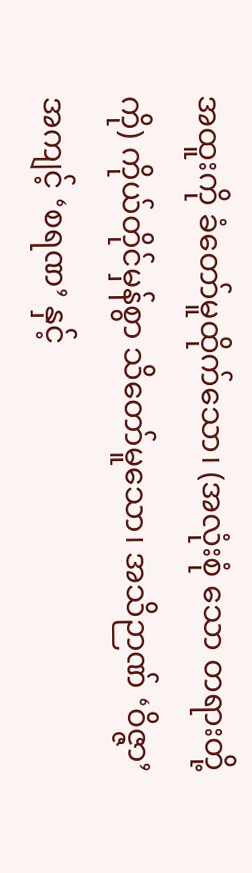အထူးကို ခံတော်မူထိုက်သော၊ (အလုံးစုံ သော တရားတို့ကို) ကိုယ်တိုင်မှန်စွာ သိတော်မူသော၊ အသိဉာဏ် ‘ဝိဇ္ဇာ’ အကျင့် ‘စရဏ’ နှင့်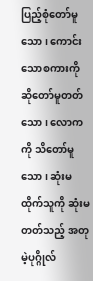ပြည့်စုံတော်မူ သော၊ ကောင်းသောစကားကို ဆိုတော်မူတတ်သော၊ လောကကို သိတော်မူသော၊ ဆုံးမထိုက်သူကို ဆုံးမ တတ်သည့် အတုမဲ့ပုဂ္ဂိုလ်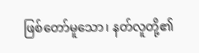ဖြစ်တော်မူသော၊ နတ်လူတို့၏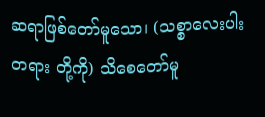ဆရာဖြစ်တော်မူသော၊ (သစ္စာလေးပါးတရား တို့ကို) သိစေတော်မူ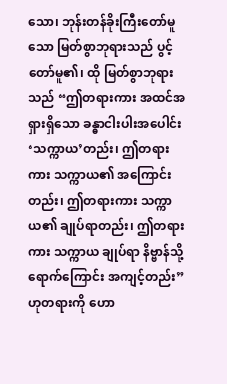သော၊ ဘုန်းတန်ခိုးကြီးတော်မူသော မြတ်စွာဘုရားသည် ပွင့်တော်မူ၏၊ ထို မြတ်စွာဘုရားသည် “ဤတရားကား အထင်အရှားရှိသော ခန္ဓာငါးပါးအပေါင်း ‘သက္ကာယ’တည်း၊ ဤတရားကား သက္ကာယ၏ အကြောင်းတည်း၊ ဤတရားကား သက္ကာယ၏ ချုပ်ရာတည်း၊ ဤတရားကား သက္ကာယ ချုပ်ရာ နိဗ္ဗာန်သို့ ရောက်ကြောင်း အကျင့်တည်း”ဟုတရားကို ဟော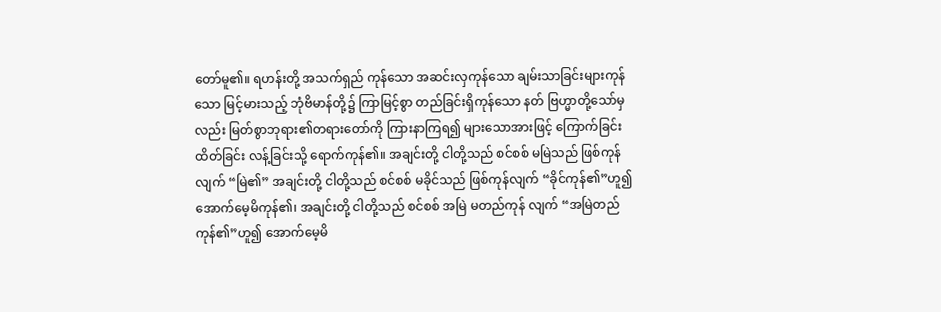တော်မူ၏။ ရဟန်းတို့ အသက်ရှည် ကုန်သော အဆင်းလှကုန်သော ချမ်းသာခြင်းများကုန်သော မြင့်မားသည့် ဘုံဗိမာန်တို့၌ ကြာမြင့်စွာ တည်ခြင်းရှိကုန်သော နတ် ဗြဟ္မာတို့သော်မှလည်း မြတ်စွာဘုရား၏တရားတော်ကို ကြားနာကြရ၍ များသောအားဖြင့် ကြောက်ခြင်း ထိတ်ခြင်း လန့်ခြင်းသို့ ရောက်ကုန်၏။ အချင်းတို့ ငါတို့သည် စင်စစ် မမြဲသည် ဖြစ်ကုန်လျက် “မြဲ၏” အချင်းတို့ ငါတို့သည် စင်စစ် မခိုင်သည် ဖြစ်ကုန်လျက် “ခိုင်ကုန်၏”ဟူ၍ အောက်မေ့မိကုန်၏၊ အချင်းတို့ ငါတို့သည် စင်စစ် အမြဲ မတည်ကုန် လျက် “အမြဲတည်ကုန်၏”ဟူ၍ အောက်မေ့မိ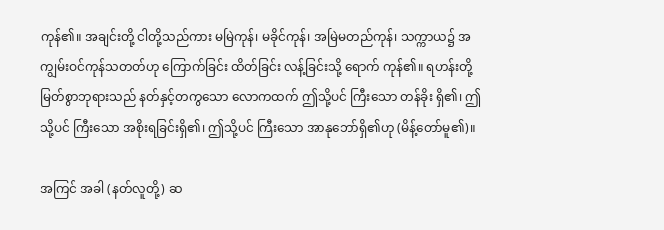ကုန်၏။ အချင်းတို့ ငါတို့သည်ကား မမြဲကုန်၊ မခိုင်ကုန်၊ အမြဲမတည်ကုန်၊ သက္ကာယ၌ အကျွမ်းဝင်ကုန်သတတ်ဟု ကြောက်ခြင်း ထိတ်ခြင်း လန့်ခြင်းသို့ ရောက် ကုန်၏။ ရဟန်းတို့ မြတ်စွာဘုရားသည် နတ်နှင့်တကွသော လောကထက် ဤသို့ပင် ကြီးသော တန်ခိုး ရှိ၏၊ ဤသို့ပင် ကြီးသော အစိုးရခြင်းရှိ၏၊ ဤသို့ပင် ကြီးသော အာနုဘော်ရှိ၏ဟု (မိန့်တော်မူ၏)။

အကြင် အခါ (နတ်လူတို့) ဆ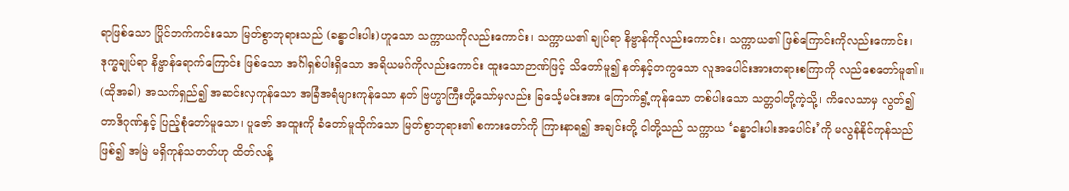ရာဖြစ်သော ပြိုင်ဘက်ကင်းသော မြတ်စွာဘုရားသည် (ခန္ဓာငါးပါး)ဟူသော သက္ကာယကိုလည်းကောင်း၊ သက္ကာယ၏ ချုပ်ရာ နိဗ္ဗာန်ကိုလည်းကောင်း၊ သက္ကာယ၏ ဖြစ်ကြောင်းကိုလည်းကောင်း၊ ဒုက္ခချုပ်ရာ နိဗ္ဗာန်ရောက်ကြောင်း ဖြစ်သော အင်္ဂါရှစ်ပါးရှိသော အရိယမဂ်ကိုလည်းကောင်း ထူးသောဉာဏ်ဖြင့် သိတော်မူ၍ နတ်နှင့်တကွသော လူအပေါင်းအားတရားစကြာကို လည်စေတော်မူ၏။ (ထိုအခါ) အသက်ရှည်၍ အဆင်းလှကုန်သော အခြံအရံများကုန်သော နတ် ဗြဟ္မာကြီးတို့သော်မှလည်း ခြင်္သေ့မင်းအား ကြောက်ရွံ့ကုန်သော တစ်ပါးသော သတ္တဝါတို့ကဲ့သို့၊ ကိလေသာမှ လွတ်၍ တာဒိဂုဏ်နှင့် ပြည့်စုံတော်မူသော၊ ပူဇော် အထူးကို ခံတော်မူထိုက်သော မြတ်စွာဘုရား၏ စကားတော်ကို ကြားနာရ၍ အချင်းတို့ ငါတို့သည် သက္ကာယ ‘ခန္ဓာငါးပါးအပေါင်း’ကို မလွန်နိုင်ကုန်သည်ဖြစ်၍ အမြဲ မရှိကုန်သတတ်ဟု ထိတ်လန့်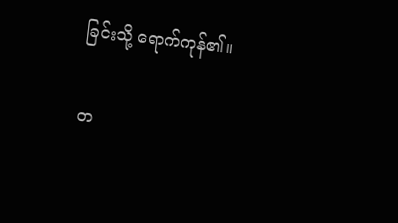ခြင်းသို့ ရောက်ကုန်၏။

တ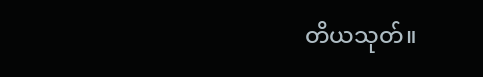တိယသုတ်။